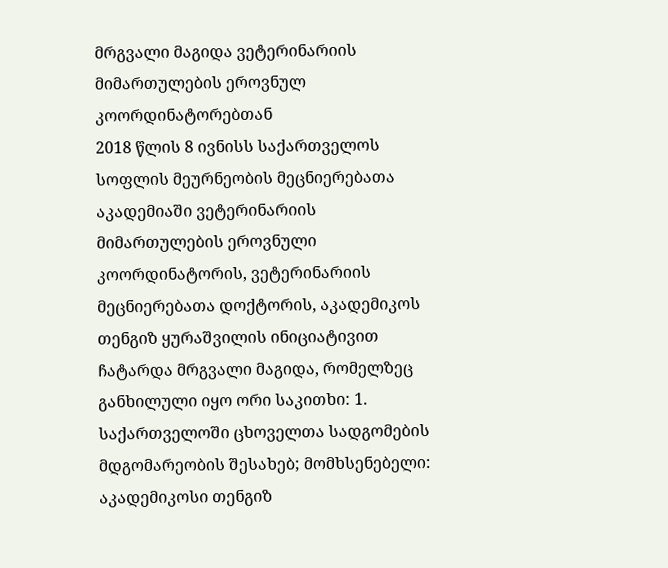მრგვალი მაგიდა ვეტერინარიის მიმართულების ეროვნულ კოორდინატორებთან
2018 წლის 8 ივნისს საქართველოს სოფლის მეურნეობის მეცნიერებათა აკადემიაში ვეტერინარიის მიმართულების ეროვნული კოორდინატორის, ვეტერინარიის მეცნიერებათა დოქტორის, აკადემიკოს თენგიზ ყურაშვილის ინიციატივით ჩატარდა მრგვალი მაგიდა, რომელზეც განხილული იყო ორი საკითხი: 1. საქართველოში ცხოველთა სადგომების მდგომარეობის შესახებ; მომხსენებელი: აკადემიკოსი თენგიზ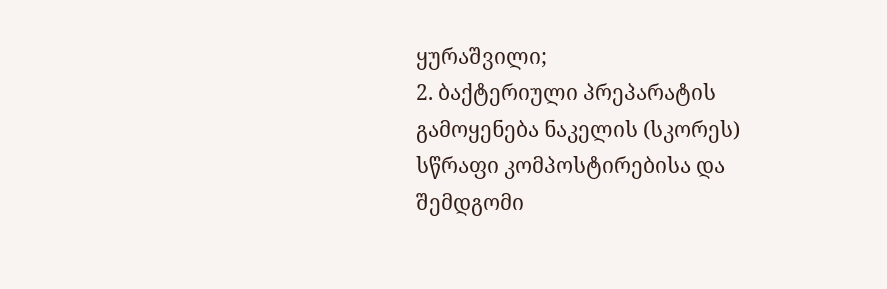ყურაშვილი;
2. ბაქტერიული პრეპარატის გამოყენება ნაკელის (სკორეს) სწრაფი კომპოსტირებისა და შემდგომი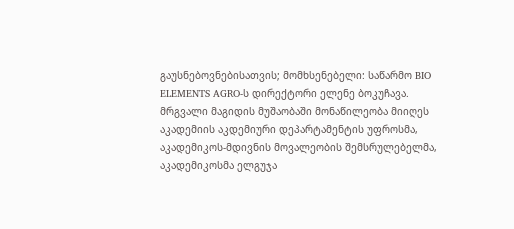გაუსნებოვნებისათვის; მომხსენებელი: საწარმო BIO ELEMENTS AGRO-ს დირექტორი ელენე ბოკუჩავა.
მრგვალი მაგიდის მუშაობაში მონაწილეობა მიიღეს აკადემიის აკდემიური დეპარტამენტის უფროსმა, აკადემიკოს-მდივნის მოვალეობის შემსრულებელმა, აკადემიკოსმა ელგუჯა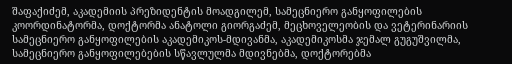შაფაქიძემ, აკადემიის პრეზიდენტის მოადგილემ, სამეცნიერო განყოფილების კოორდინატორმა, დოქტორმა ანატოლი გიორგაძემ, მეცხოველეობის და ვეტერინარიის სამეცნიერო განყოფილების აკადემიკოს-მდივანმა, აკადემიკოსმა ჯემალ გუგუშვილმა, სამეცნიერო განყოფილებების სწავლულმა მდივნებმა, დოქტორებმა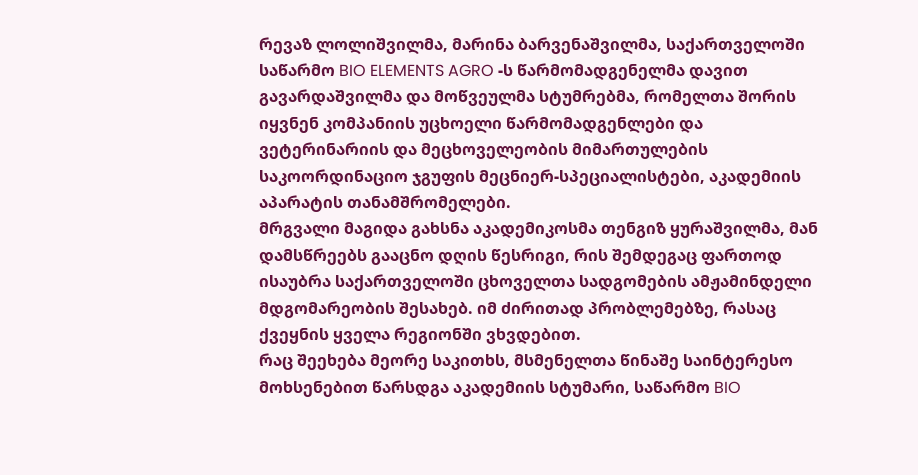რევაზ ლოლიშვილმა, მარინა ბარვენაშვილმა, საქართველოში საწარმო BIO ELEMENTS AGRO -ს წარმომადგენელმა დავით გავარდაშვილმა და მოწვეულმა სტუმრებმა, რომელთა შორის იყვნენ კომპანიის უცხოელი წარმომადგენლები და ვეტერინარიის და მეცხოველეობის მიმართულების საკოორდინაციო ჯგუფის მეცნიერ-სპეციალისტები, აკადემიის აპარატის თანამშრომელები.
მრგვალი მაგიდა გახსნა აკადემიკოსმა თენგიზ ყურაშვილმა, მან დამსწრეებს გააცნო დღის წესრიგი, რის შემდეგაც ფართოდ ისაუბრა საქართველოში ცხოველთა სადგომების ამჟამინდელი მდგომარეობის შესახებ. იმ ძირითად პრობლემებზე, რასაც ქვეყნის ყველა რეგიონში ვხვდებით.
რაც შეეხება მეორე საკითხს, მსმენელთა წინაშე საინტერესო მოხსენებით წარსდგა აკადემიის სტუმარი, საწარმო BIO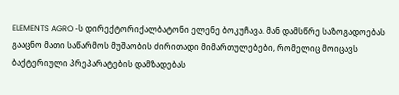ELEMENTS AGRO -ს დირექტორიქალბატონი ელენე ბოკუჩავა. მან დამსწრე საზოგადოებას გააცნო მათი საწარმოს მუშაობის ძირითადი მიმართულებები, რომელიც მოიცავს ბაქტერიული პრეპარატების დამზადებას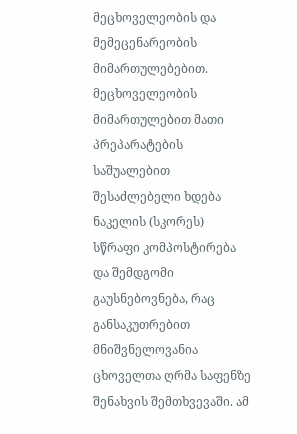მეცხოველეობის და მემეცენარეობის მიმართულებებით. მეცხოველეობის მიმართულებით მათი პრეპარატების საშუალებით შესაძლებელი ხდება ნაკელის (სკორეს) სწრაფი კომპოსტირება და შემდგომი გაუსნებოვნება, რაც განსაკუთრებით მნიშვნელოვანია ცხოველთა ღრმა საფენზე შენახვის შემთხვევაში. ამ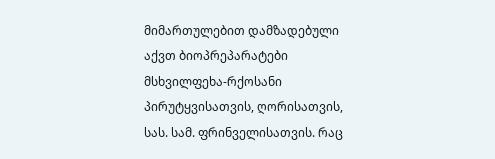მიმართულებით დამზადებული აქვთ ბიოპრეპარატები მსხვილფეხა-რქოსანი პირუტყვისათვის, ღორისათვის, სას. სამ. ფრინველისათვის. რაც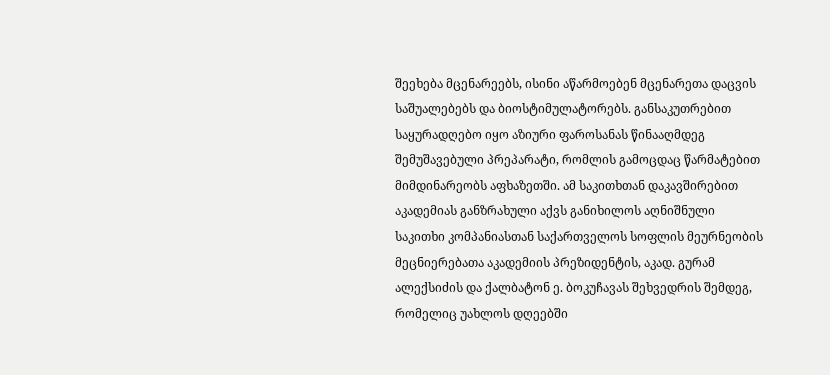შეეხება მცენარეებს, ისინი აწარმოებენ მცენარეთა დაცვის საშუალებებს და ბიოსტიმულატორებს. განსაკუთრებით საყურადღებო იყო აზიური ფაროსანას წინააღმდეგ შემუშავებული პრეპარატი, რომლის გამოცდაც წარმატებით მიმდინარეობს აფხაზეთში. ამ საკითხთან დაკავშირებით აკადემიას განზრახული აქვს განიხილოს აღნიშნული საკითხი კომპანიასთან საქართველოს სოფლის მეურნეობის მეცნიერებათა აკადემიის პრეზიდენტის, აკად. გურამ ალექსიძის და ქალბატონ ე. ბოკუჩავას შეხვედრის შემდეგ, რომელიც უახლოს დღეებში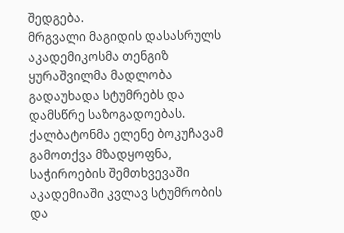შედგება.
მრგვალი მაგიდის დასასრულს აკადემიკოსმა თენგიზ ყურაშვილმა მადლობა გადაუხადა სტუმრებს და დამსწრე საზოგადოებას. ქალბატონმა ელენე ბოკუჩავამ გამოთქვა მზადყოფნა, საჭიროების შემთხვევაში აკადემიაში კვლავ სტუმრობის და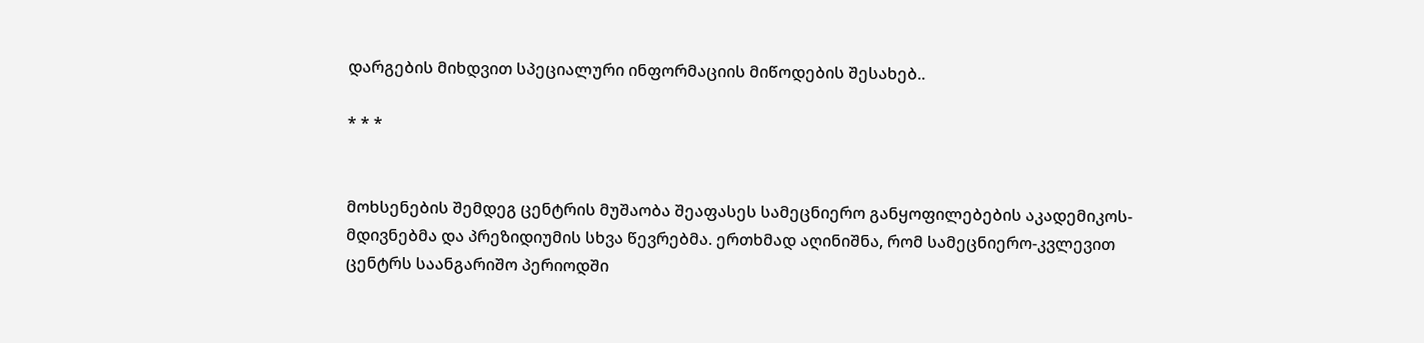დარგების მიხდვით სპეციალური ინფორმაციის მიწოდების შესახებ..

* * *


მოხსენების შემდეგ ცენტრის მუშაობა შეაფასეს სამეცნიერო განყოფილებების აკადემიკოს-მდივნებმა და პრეზიდიუმის სხვა წევრებმა. ერთხმად აღინიშნა, რომ სამეცნიერო-კვლევით ცენტრს საანგარიშო პერიოდში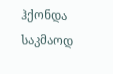ჰქონდა საკმაოდ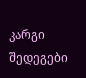კარგი შედეგები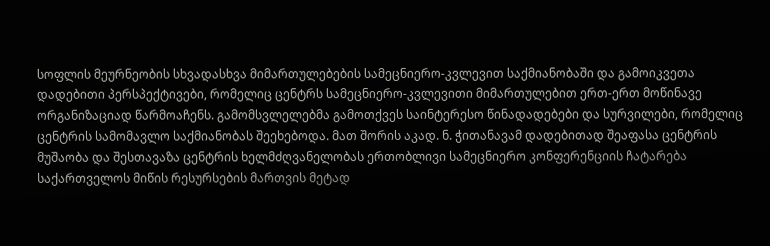სოფლის მეურნეობის სხვადასხვა მიმართულებების სამეცნიერო-კვლევით საქმიანობაში და გამოიკვეთა დადებითი პერსპექტივები, რომელიც ცენტრს სამეცნიერო-კვლევითი მიმართულებით ერთ-ერთ მოწინავე ორგანიზაციად წარმოაჩენს. გამომსვლელებმა გამოთქვეს საინტერესო წინადადებები და სურვილები, რომელიც ცენტრის სამომავლო საქმიანობას შეეხებოდა. მათ შორის აკად. ნ. ჭითანავამ დადებითად შეაფასა ცენტრის მუშაობა და შესთავაზა ცენტრის ხელმძღვანელობას ერთობლივი სამეცნიერო კონფერენციის ჩატარება საქართველოს მიწის რესურსების მართვის მეტად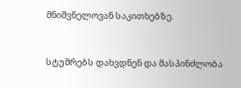მნიშვნელოვან საკითხებზე.


სტუმრებს დახვდნენ და მასპინძლობა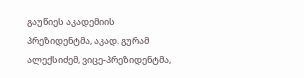გაუწიეს აკადემიის პრეზიდენტმა, აკად. გურამ ალექსიძემ, ვიცე-პრეზიდენტმა,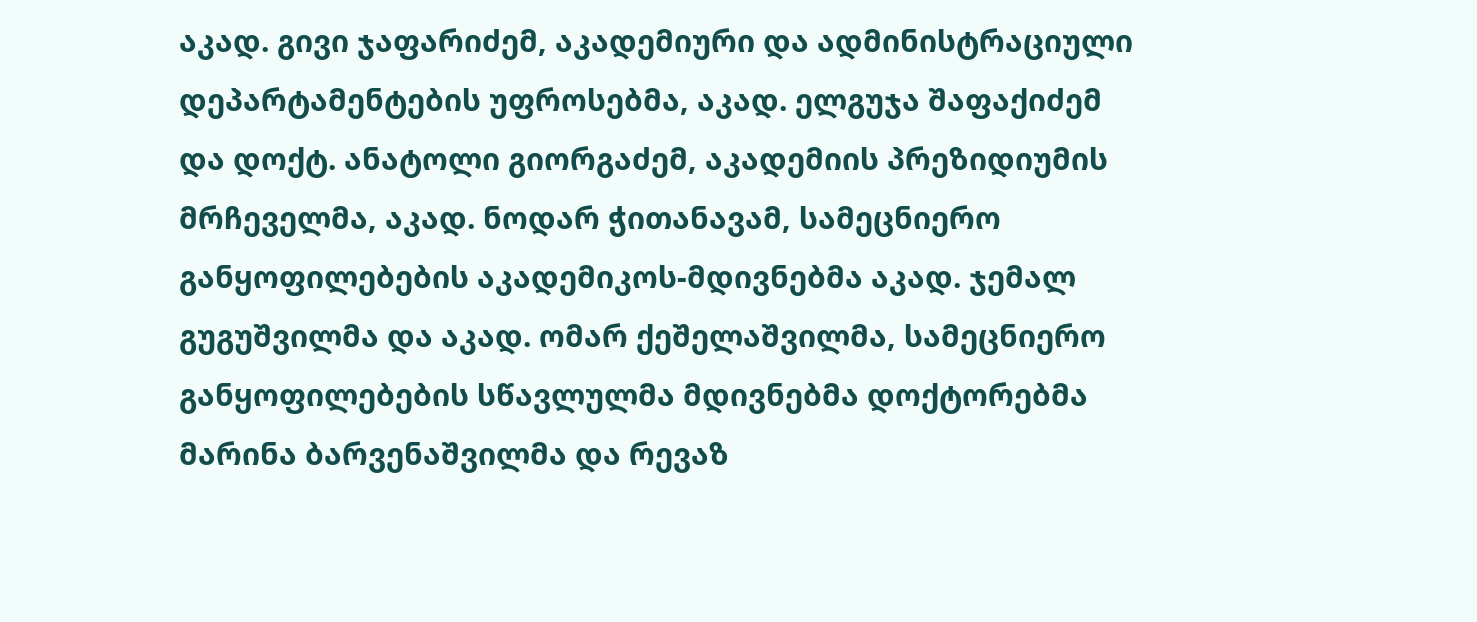აკად. გივი ჯაფარიძემ, აკადემიური და ადმინისტრაციული დეპარტამენტების უფროსებმა, აკად. ელგუჯა შაფაქიძემ და დოქტ. ანატოლი გიორგაძემ, აკადემიის პრეზიდიუმის მრჩეველმა, აკად. ნოდარ ჭითანავამ, სამეცნიერო განყოფილებების აკადემიკოს-მდივნებმა აკად. ჯემალ გუგუშვილმა და აკად. ომარ ქეშელაშვილმა, სამეცნიერო განყოფილებების სწავლულმა მდივნებმა დოქტორებმა მარინა ბარვენაშვილმა და რევაზ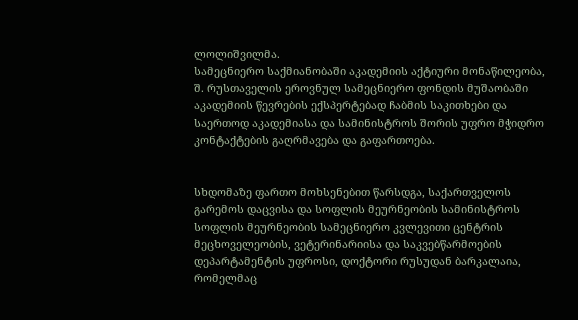ლოლიშვილმა.
სამეცნიერო საქმიანობაში აკადემიის აქტიური მონაწილეობა, შ. რუსთაველის ეროვნულ სამეცნიერო ფონდის მუშაობაში აკადემიის წევრების ექსპერტებად ჩაბმის საკითხები და საერთოდ აკადემიასა და სამინისტროს შორის უფრო მჭიდრო კონტაქტების გაღრმავება და გაფართოება.


სხდომაზე ფართო მოხსენებით წარსდგა, საქართველოს გარემოს დაცვისა და სოფლის მეურნეობის სამინისტროს სოფლის მეურნეობის სამეცნიერო კვლევითი ცენტრის მეცხოველეობის, ვეტერინარიისა და საკვებწარმოების დეპარტამენტის უფროსი, დოქტორი რუსუდან ბარკალაია, რომელმაც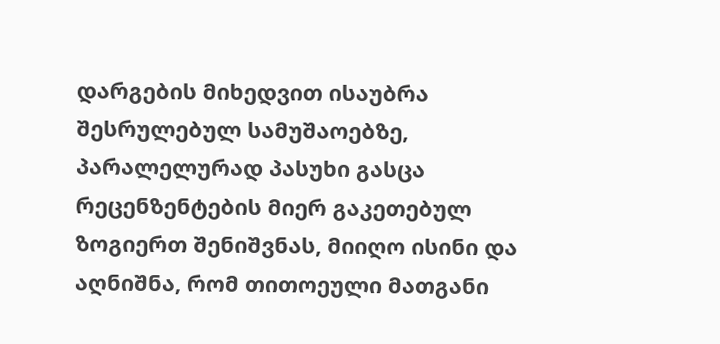დარგების მიხედვით ისაუბრა შესრულებულ სამუშაოებზე, პარალელურად პასუხი გასცა რეცენზენტების მიერ გაკეთებულ ზოგიერთ შენიშვნას, მიიღო ისინი და აღნიშნა, რომ თითოეული მათგანი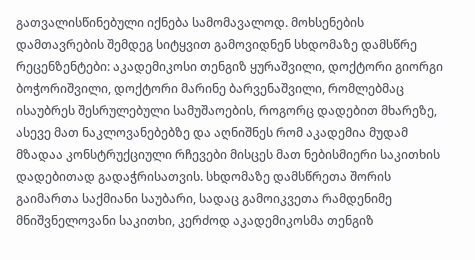გათვალისწინებული იქნება სამომავალოდ. მოხსენების დამთავრების შემდეგ სიტყვით გამოვიდნენ სხდომაზე დამსწრე რეცენზენტები: აკადემიკოსი თენგიზ ყურაშვილი, დოქტორი გიორგი ბოჭორიშვილი, დოქტორი მარინე ბარვენაშვილი, რომლებმაც ისაუბრეს შესრულებული სამუშაოების, როგორც დადებით მხარეზე, ასევე მათ ნაკლოვანებებზე და აღნიშნეს რომ აკადემია მუდამ მზადაა კონსტრუქციული რჩევები მისცეს მათ ნებისმიერი საკითხის დადებითად გადაჭრისათვის. სხდომაზე დამსწრეთა შორის გაიმართა საქმიანი საუბარი, სადაც გამოიკვეთა რამდენიმე მნიშვნელოვანი საკითხი, კერძოდ აკადემიკოსმა თენგიზ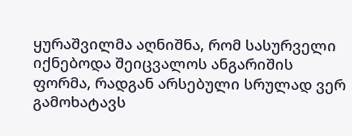ყურაშვილმა აღნიშნა, რომ სასურველი იქნებოდა შეიცვალოს ანგარიშის ფორმა, რადგან არსებული სრულად ვერ გამოხატავს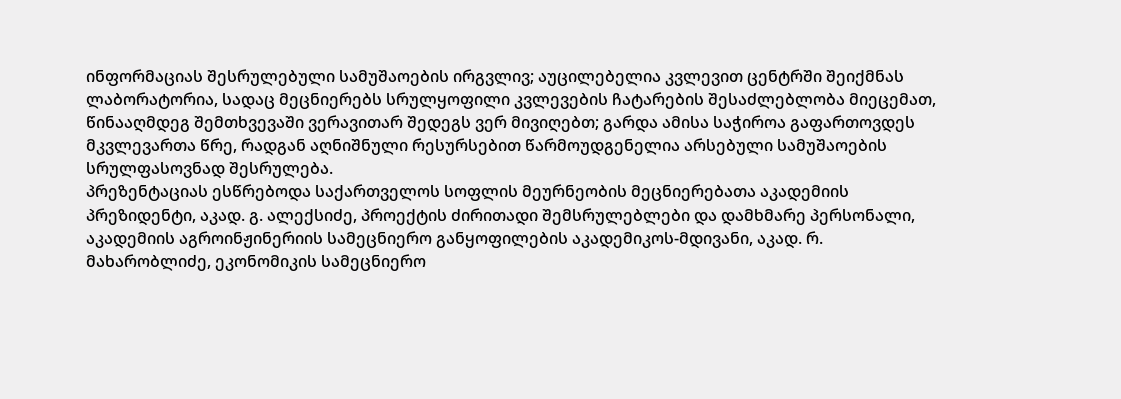ინფორმაციას შესრულებული სამუშაოების ირგვლივ; აუცილებელია კვლევით ცენტრში შეიქმნას ლაბორატორია, სადაც მეცნიერებს სრულყოფილი კვლევების ჩატარების შესაძლებლობა მიეცემათ, წინააღმდეგ შემთხვევაში ვერავითარ შედეგს ვერ მივიღებთ; გარდა ამისა საჭიროა გაფართოვდეს მკვლევართა წრე, რადგან აღნიშნული რესურსებით წარმოუდგენელია არსებული სამუშაოების სრულფასოვნად შესრულება.
პრეზენტაციას ესწრებოდა საქართველოს სოფლის მეურნეობის მეცნიერებათა აკადემიის პრეზიდენტი, აკად. გ. ალექსიძე, პროექტის ძირითადი შემსრულებლები და დამხმარე პერსონალი, აკადემიის აგროინჟინერიის სამეცნიერო განყოფილების აკადემიკოს-მდივანი, აკად. რ. მახარობლიძე, ეკონომიკის სამეცნიერო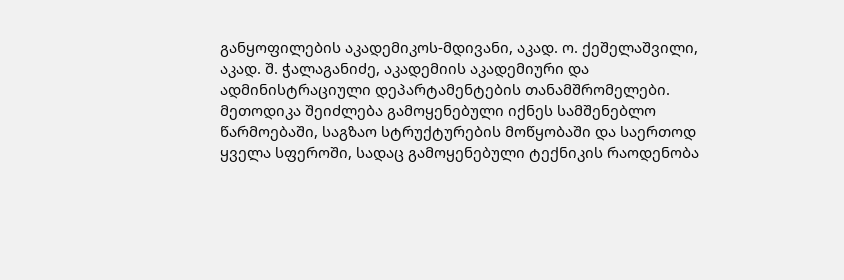განყოფილების აკადემიკოს-მდივანი, აკად. ო. ქეშელაშვილი, აკად. შ. ჭალაგანიძე, აკადემიის აკადემიური და ადმინისტრაციული დეპარტამენტების თანამშრომელები.
მეთოდიკა შეიძლება გამოყენებული იქნეს სამშენებლო წარმოებაში, საგზაო სტრუქტურების მოწყობაში და საერთოდ ყველა სფეროში, სადაც გამოყენებული ტექნიკის რაოდენობა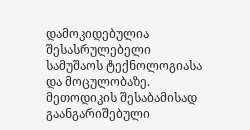დამოკიდებულია შესასრულებელი სამუშაოს ტექნოლოგიასა და მოცულობაზე. მეთოდიკის შესაბამისად გაანგარიშებული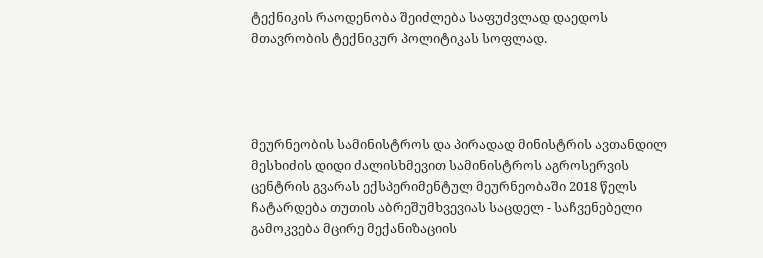ტექნიკის რაოდენობა შეიძლება საფუძვლად დაედოს მთავრობის ტექნიკურ პოლიტიკას სოფლად.




მეურნეობის სამინისტროს და პირადად მინისტრის ავთანდილ მესხიძის დიდი ძალისხმევით სამინისტროს აგროსერვის ცენტრის გვარას ექსპერიმენტულ მეურნეობაში 2018 წელს ჩატარდება თუთის აბრეშუმხვევიას საცდელ - საჩვენებელი გამოკვება მცირე მექანიზაციის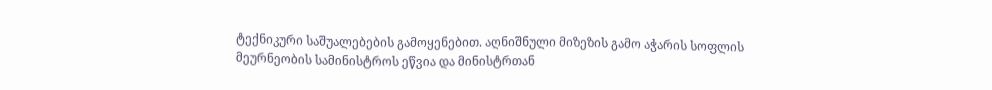ტექნიკური საშუალებების გამოყენებით. აღნიშნული მიზეზის გამო აჭარის სოფლის მეურნეობის სამინისტროს ეწვია და მინისტრთან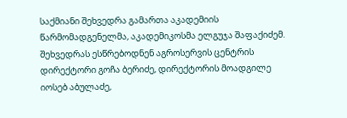საქმიანი შეხვედრა გამართა აკადემიის წარმომადგენელმა, აკადემიკოსმა ელგუჯა შაფაქიძემ. შეხვედრას ესწრებოდნენ აგროსერვის ცენტრის დირექტორი გოჩა ბერიძე, დირექტორის მოადგილე იოსებ აბულაძე,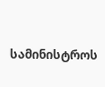სამინისტროს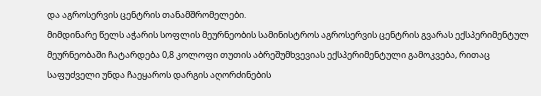და აგროსერვის ცენტრის თანამშრომელები.
მიმდინარე წელს აჭარის სოფლის მეურნეობის სამინისტროს აგროსერვის ცენტრის გვარას ექსპერიმენტულ მეურნეობაში ჩატარდება 0,8 კოლოფი თუთის აბრეშუმხვევიას ექსპერიმენტული გამოკვება, რითაც საფუძველი უნდა ჩაეყაროს დარგის აღორძინების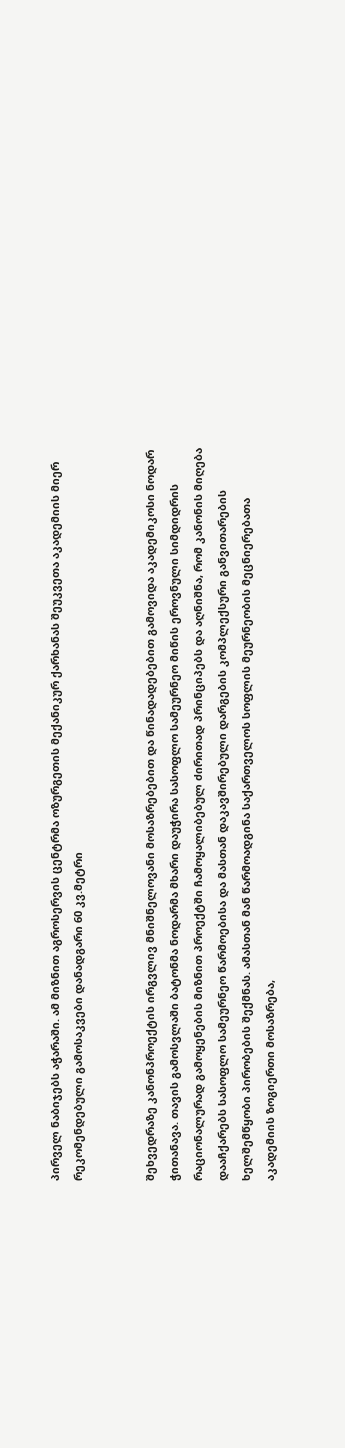პირველ ნაბიჯებს აჭარაში. ამ მიზნით აგროსერვის ცენტრმა ოზურგეთის მექანიკურ ქარხანას შეუკვეთა აკადემიის მიერ რეკომენდებული გამოსაკვები დანადგარი 60 კვ.მეტრი


შეხვედრაზე კანონპროექტის ირგვლივ მნიშნელოვანი მოსაზრებებით და წინადადებებით გამოვიდა აკადემიკოსი ნოდარ ჭითანავა. თავის გამოსვლაში ბატონმა ნოდარმა მხარი დაუჭირა სასოფლო სამეურნეო მიწის ეროვნული სიმდიდრის რაციონალურად გამოყენების მიზნით პროექტში ჩამოყალიბებულ ძირითად პრინციპებს და აღნიშნა, რომ კანონის მიღება დააჩქარებს სასოფლო სამეურნეო წარმოებისა და მასთან დაკავშირებული დარგების კომპლექსური განვითარების ხელშემწყობი პირობების შექმნას. ამასთან მან წარმოადგინა საქართველოს სოფლის მეურნეობის მეცნიერებათა აკადემიის ზოგიერთი მოსაზრება,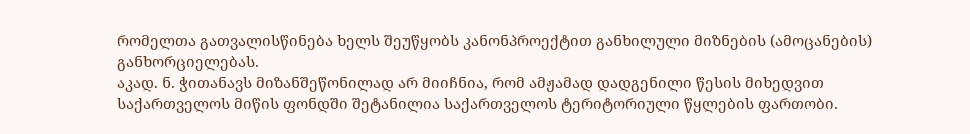რომელთა გათვალისწინება ხელს შეუწყობს კანონპროექტით განხილული მიზნების (ამოცანების) განხორციელებას.
აკად. ნ. ჭითანავს მიზანშეწონილად არ მიიჩნია, რომ ამჟამად დადგენილი წესის მიხედვით საქართველოს მიწის ფონდში შეტანილია საქართველოს ტერიტორიული წყლების ფართობი.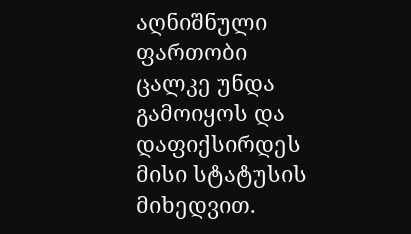აღნიშნული ფართობი ცალკე უნდა გამოიყოს და დაფიქსირდეს მისი სტატუსის მიხედვით.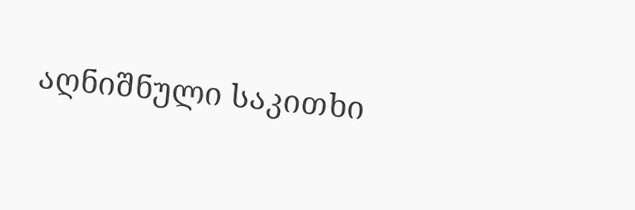აღნიშნული საკითხი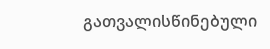გათვალისწინებული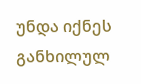უნდა იქნეს განხილულ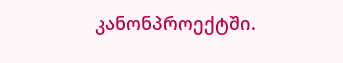კანონპროექტში.